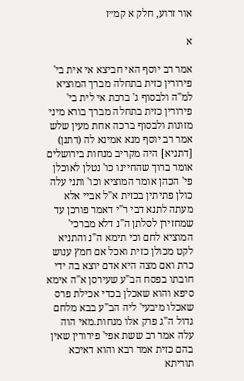אור זרוע, חלק א קמ״ז

א

אמר רב יוסף האי חביצא אי אית בי' פירורין כזית בתחלה מברך המוציא למ"ה ולבסוף ג' ברכת אי לית בי' פירורין כזית בתחלה מברך בורא מיני מזונות ולבסוף ברכה אחת מעין שלש אמר רב יוסף מנא אמינא לה (דתנן) [דתניא] היה מקריב מנחות בירושלים אומר ברוך שהחיינו כו' נטלן לאוכלן פי' הכהן אומר המוציא וכו' ותני עלה כולן פתיתין בכזית א"ל אביי אלא מעתה לתנא דבי ר"י דאמר פורכן עד שמחזירן לסלתן ה"נ דלא מברכי' המוציא לחם וכי תימא ה"נ והתניא לקט מכולן כזית ואכל אם חמץ ענוש כרת ואם מצה היא אדם יוצא בה ידי חובתו בפסח הב"ע שעירסן א"ה אימא סיפא והוא שאכלן בכדי אכילת פרס שאכלו מיבעי' ליה הב"ע בבא מלחם גדול ה"ג פרק אלו מנחות.מאי הוה עלה אמר רב ששת אפי' פירורין שאין בהם כזית אמר רבא והוא דאיכא תוריתא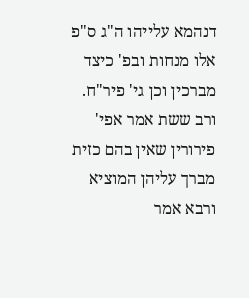דנהמא עלייהו ה"ג ס"פ אלו מנחות ובפ' כיצד מברכין וכן גי' פיר"ח. ורב ששת אמר אפי' פירורין שאין בהם כזית מברך עליהן המוציא ורבא אמר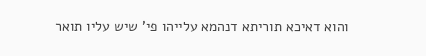והוא דאיכא תוריתא דנהמא עלייהו פי' שיש עליו תואר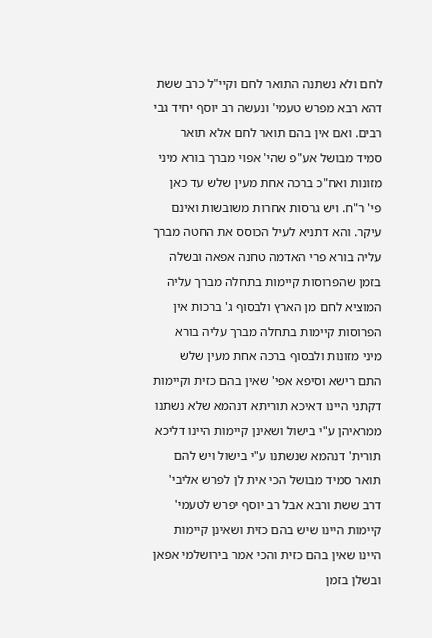לחם ולא נשתנה התואר לחם וקיי"ל כרב ששת דהא רבא מפרש טעמי' ונעשה רב יוסף יחיד גבי רבים. ואם אין בהם תואר לחם אלא תואר סמיד מבושל אע"פ שהי' אפוי מברך בורא מיני מזונות ואח"כ ברכה אחת מעין שלש עד כאן פי' ר"ח. ויש גרסות אחרות משובשות ואינם עיקר. והא דתניא לעיל הכוסס את החטה מברך עליה בורא פרי האדמה טחנה אפאה ובשלה בזמן שהפרוסות קיימות בתחלה מברך עליה המוציא לחם מן הארץ ולבסוף ג' ברכות אין הפרוסות קיימות בתחלה מברך עליה בורא מיני מזונות ולבסוף ברכה אחת מעין שלש התם רישא וסיפא אפי' שאין בהם כזית וקיימות דקתני היינו דאיכא תוריתא דנהמא שלא נשתנו ממראיהן ע"י בישול ושאינן קיימות היינו דליכא תורית' דנהמא שנשתנו ע"י בישול ויש להם תואר סמיד מבושל הכי אית לן לפרש אליבי' דרב ששת ורבא אבל רב יוסף יפרש לטעמי' קיימות היינו שיש בהם כזית ושאינן קיימות היינו שאין בהם כזית והכי אמר בירושלמי אפאן ובשלן בזמן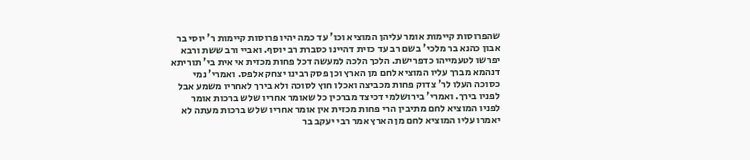שהפרוסות קיימות אומר עליהן המוציא וכו' עד כמה יהיו פרוסות קיימות ר' יוסי בר אבון כהנא בר מלכי' בשם רב עד כזית דהיינו כסברת רב יוסף. ואביי ורב ששת ורבא יפרשו לטעמייהו כדפרישת. הלכך הלכה למעשה דכל פחות מכזית אי אית בי' תוריתא דנהמא מברך עליו המוציא לחם מן הארץ וכן פסק רבינו יצחק אלפס. ואמרי' נמי כסוכה העלו לר' צדוק פחות מכביצה ואכלו חוץ לסוכה ולא בירך לאחריו משמע אבל לפניו בירך. ואמרי' בירושלמי דכיצד מברכין כל שאומר אחריו שלש ברכות אומר לפניו המוציא לחם מתיבין הרי פחות מכזית אין אומר אחריו שלש ברכות מעתה לא יאמרו עליו המוציא לחם מן הארץ אמר רבי יעקב בר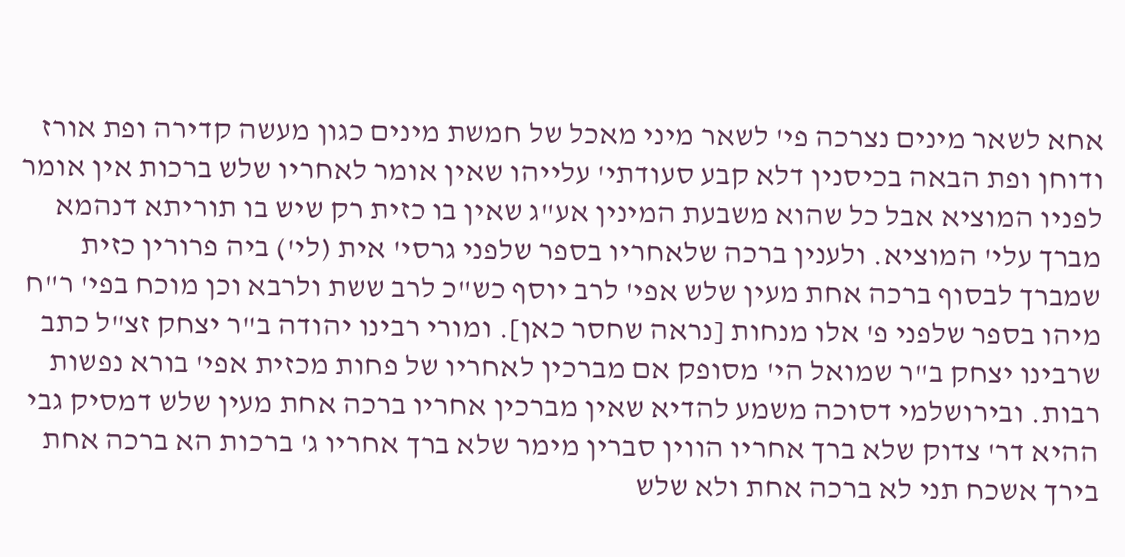אחא לשאר מינים נצרכה פי' לשאר מיני מאכל של חמשת מינים כגון מעשה קדירה ופת אורז ודוחן ופת הבאה בכיסנין דלא קבע סעודתי' עלייהו שאין אומר לאחריו שלש ברכות אין אומר לפניו המוציא אבל כל שהוא משבעת המינין אע"ג שאין בו כזית רק שיש בו תוריתא דנהמא מברך עלי' המוציא. ולענין ברכה שלאחריו בספר שלפני גרסי' אית (לי') ביה פרורין כזית שמברך לבסוף ברכה אחת מעין שלש אפי' לרב יוסף כש"כ לרב ששת ולרבא וכן מוכח בפי' ר"ח מיהו בספר שלפני פ' אלו מנחות [נראה שחסר כאן]. ומורי רבינו יהודה ב"ר יצחק זצ"ל כתב שרבינו יצחק ב"ר שמואל הי' מסופק אם מברכין לאחריו של פחות מכזית אפי' בורא נפשות רבות. ובירושלמי דסוכה משמע להדיא שאין מברכין אחריו ברכה אחת מעין שלש דמסיק גבי ההיא דר' צדוק שלא ברך אחריו הווין סברין מימר שלא ברך אחריו ג' ברכות הא ברכה אחת בירך אשכח תני לא ברכה אחת ולא שלש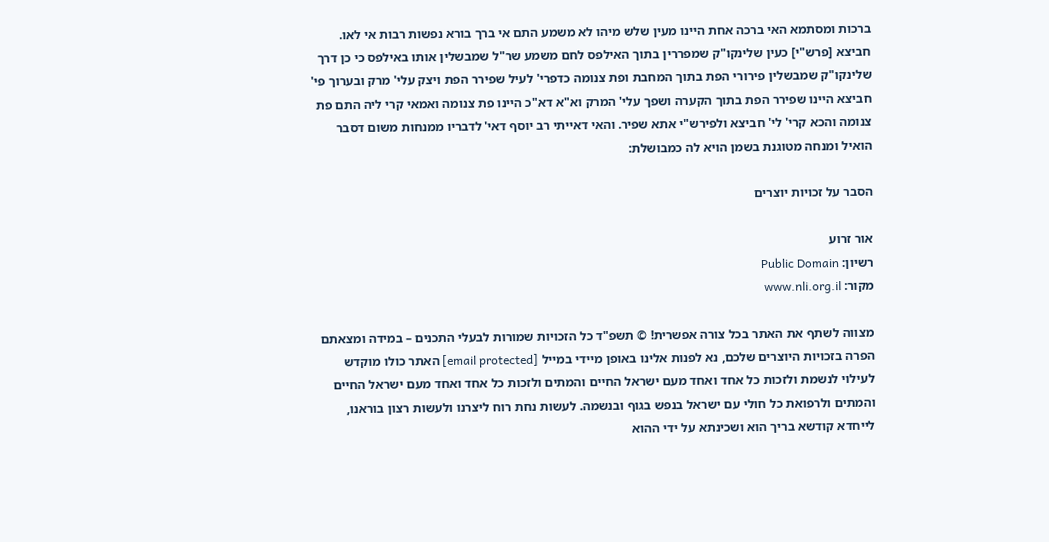ברכות ומסתמא האי ברכה אחת היינו מעין שלש מיהו לא משמע התם אי ברך בורא נפשות רבות אי לאו. חביצא [פרש"י] כעין שלינקו"ק שמפררין בתוך האילפס לחם משמע שר"ל שמבשלין אותו באילפס כי כן דרך שלינקו"ק שמבשלין פירורי הפת בתוך המחבת ופת צנומה כדפרי' לעיל שפירר הפת ויצק עלי' מרק ובערוך פי' חביצא היינו שפירר הפת בתוך הקערה ושפך עלי' המרק וא"א דא"כ היינו פת צנומה ואמאי קרי ליה התם פת צנומה והכא קרי' לי' חביצא ולפירש"י אתא שפיר. והאי דאייתי רב יוסף דאי' לדבריו ממנחות משום דסבר הואיל ומנחה מטוגנת בשמן הויא לה כמבושלת:

הסבר על זכויות יוצרים

אור זרוע
רשיון: Public Domain
מקור: www.nli.org.il

מצווה לשתף את האתר בכל צורה אפשרית! © תשפ"ד כל הזכויות שמורות לבעלי התכנים – במידה ומצאתם הפרה בזכויות היוצרים שלכם, נא לפנות אלינו באופן מיידי במייל [email protected] האתר כולו מוקדש לעילוי לנשמת ולזכות כל אחד ואחד מעם ישראל החיים והמתים ולזכות כל אחד ואחד מעם ישראל החיים והמתים ולרפואת כל חולי עם ישראל בנפש בגוף ובנשמה. לעשות נחת רוח ליצרנו ולעשות רצון בוראנו, לייחדא קודשא בריך הוא ושכינתא על ידי ההוא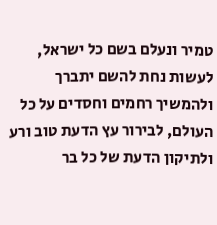טמיר ונעלם בשם כל ישראל, לעשות נחת להשם יתברך ולהמשיך רחמים וחסדים על כל העולם, לבירור עץ הדעת טוב ורע ולתיקון הדעת של כל בר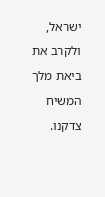ישראל, ולקרב את ביאת מלך המשיח צדקנו.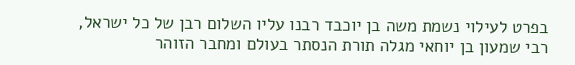בפרט לעילוי נשמת משה בן יוכבד רבנו עליו השלום רבן של כל ישראל, רבי שמעון בן יוחאי מגלה תורת הנסתר בעולם ומחבר הזוהר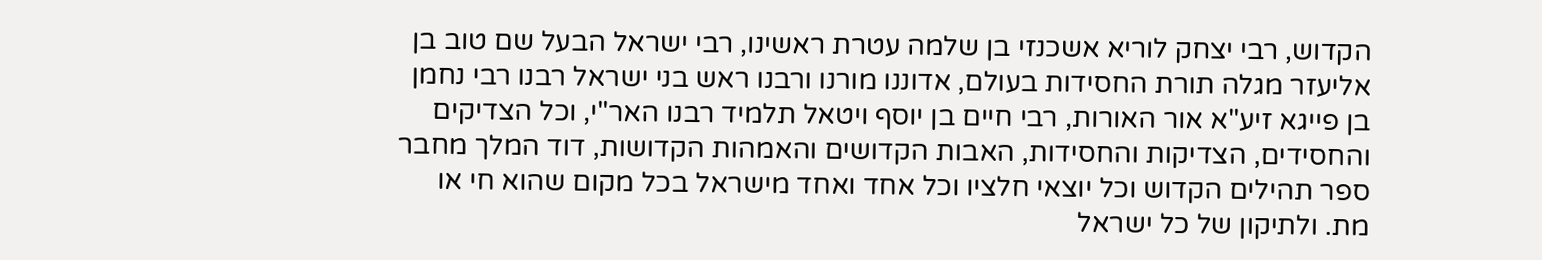הקדוש, רבי יצחק לוריא אשכנזי בן שלמה עטרת ראשינו, רבי ישראל הבעל שם טוב בן אליעזר מגלה תורת החסידות בעולם, אדוננו מורנו ורבנו ראש בני ישראל רבנו רבי נחמן בן פייגא זיע"א אור האורות, רבי חיים בן יוסף ויטאל תלמיד רבנו האר"י, וכל הצדיקים והחסידים, הצדיקות והחסידות, האבות הקדושים והאמהות הקדושות, דוד המלך מחבר ספר תהילים הקדוש וכל יוצאי חלציו וכל אחד ואחד מישראל בכל מקום שהוא חי או מת. ולתיקון של כל ישראל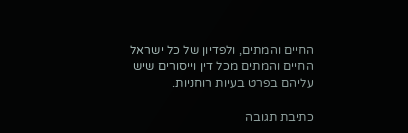החיים והמתים, ולפדיון של כל ישראל החיים והמתים מכל דין וייסורים שיש עליהם בפרט בעיות רוחניות.

כתיבת תגובה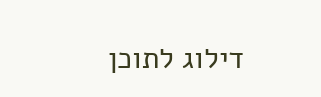דילוג לתוכן